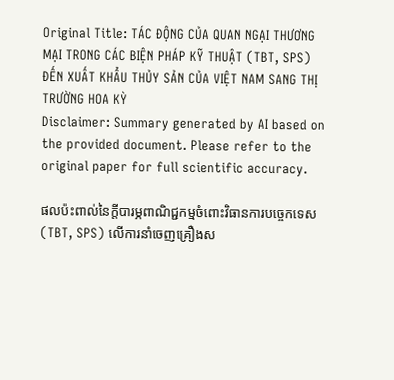Original Title: TÁC ĐỘNG CỦA QUAN NGẠI THƯƠNG MẠI TRONG CÁC BIỆN PHÁP KỸ THUẬT (TBT, SPS) ĐẾN XUẤT KHẨU THỦY SẢN CỦA VIỆT NAM SANG THỊ TRƯỜNG HOA KỲ
Disclaimer: Summary generated by AI based on the provided document. Please refer to the original paper for full scientific accuracy.

ផលប៉ះពាល់នៃក្តីបារម្ភពាណិជ្ជកម្មចំពោះវិធានការបច្ចេកទេស (TBT, SPS) លើការនាំចេញគ្រឿងស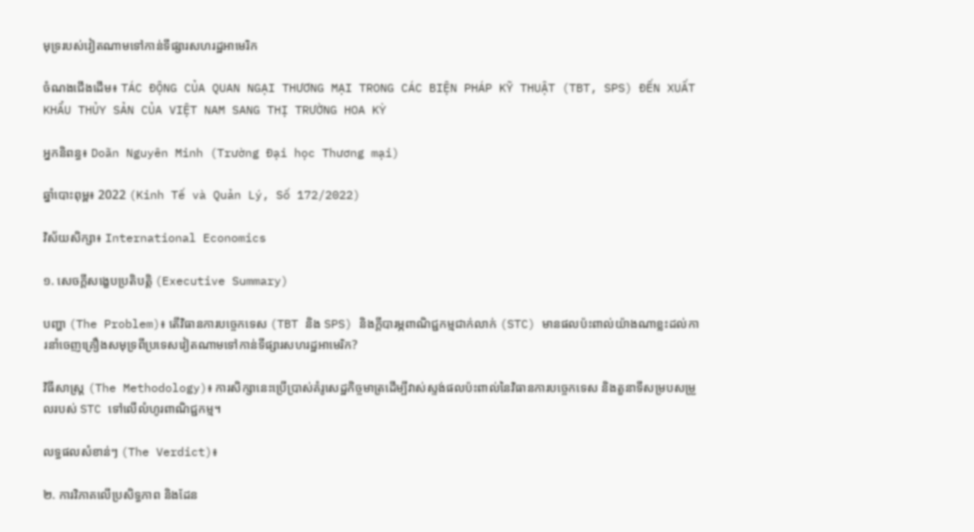មុទ្ររបស់វៀតណាមទៅកាន់ទីផ្សារសហរដ្ឋអាមេរិក

ចំណងជើងដើម៖ TÁC ĐỘNG CỦA QUAN NGẠI THƯƠNG MẠI TRONG CÁC BIỆN PHÁP KỸ THUẬT (TBT, SPS) ĐẾN XUẤT KHẨU THỦY SẢN CỦA VIỆT NAM SANG THỊ TRƯỜNG HOA KỲ

អ្នកនិពន្ធ៖ Doãn Nguyên Minh (Trường Đại học Thương mại)

ឆ្នាំបោះពុម្ព៖ 2022 (Kinh Tế và Quản Lý, Số 172/2022)

វិស័យសិក្សា៖ International Economics

១. សេចក្តីសង្ខេបប្រតិបត្តិ (Executive Summary)

បញ្ហា (The Problem)៖ តើវិធានការបច្ចេកទេស (TBT និង SPS) និងក្តីបារម្ភពាណិជ្ជកម្មជាក់លាក់ (STC) មានផលប៉ះពាល់យ៉ាងណាខ្លះដល់ការនាំចេញគ្រឿងសមុទ្រពីប្រទេសវៀតណាមទៅកាន់ទីផ្សារសហរដ្ឋអាមេរិក?

វិធីសាស្ត្រ (The Methodology)៖ ការសិក្សានេះប្រើប្រាស់គំរូសេដ្ឋកិច្ចមាត្រដើម្បីវាស់ស្ទង់ផលប៉ះពាល់នៃវិធានការបច្ចេកទេស និងតួនាទីសម្របសម្រួលរបស់ STC ទៅលើលំហូរពាណិជ្ជកម្ម។

លទ្ធផលសំខាន់ៗ (The Verdict)៖

២. ការវិភាគលើប្រសិទ្ធភាព និងដែន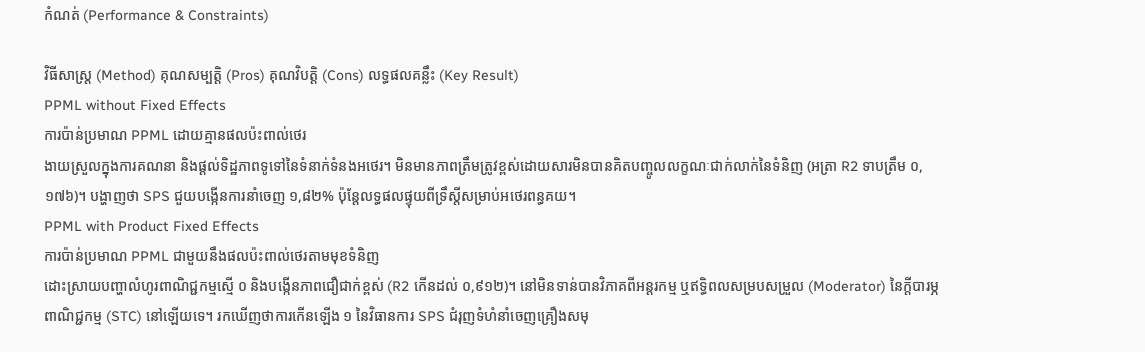កំណត់ (Performance & Constraints)

វិធីសាស្ត្រ (Method) គុណសម្បត្តិ (Pros) គុណវិបត្តិ (Cons) លទ្ធផលគន្លឹះ (Key Result)
PPML without Fixed Effects
ការប៉ាន់ប្រមាណ PPML ដោយគ្មានផលប៉ះពាល់ថេរ
ងាយស្រួលក្នុងការគណនា និងផ្តល់ទិដ្ឋភាពទូទៅនៃទំនាក់ទំនងអថេរ។ មិនមានភាពត្រឹមត្រូវខ្ពស់ដោយសារមិនបានគិតបញ្ចូលលក្ខណៈជាក់លាក់នៃទំនិញ (អត្រា R2 ទាបត្រឹម ០,១៧៦)។ បង្ហាញថា SPS ជួយបង្កើនការនាំចេញ ១,៨២% ប៉ុន្តែលទ្ធផលផ្ទុយពីទ្រឹស្តីសម្រាប់អថេរពន្ធគយ។
PPML with Product Fixed Effects
ការប៉ាន់ប្រមាណ PPML ជាមួយនឹងផលប៉ះពាល់ថេរតាមមុខទំនិញ
ដោះស្រាយបញ្ហាលំហូរពាណិជ្ជកម្មស្មើ ០ និងបង្កើនភាពជឿជាក់ខ្ពស់ (R2 កើនដល់ ០,៩១២)។ នៅមិនទាន់បានវិភាគពីអន្តរកម្ម ឬឥទ្ធិពលសម្របសម្រួល (Moderator) នៃក្តីបារម្ភពាណិជ្ជកម្ម (STC) នៅឡើយទេ។ រកឃើញថាការកើនឡើង ១ នៃវិធានការ SPS ជំរុញទំហំនាំចេញគ្រឿងសមុ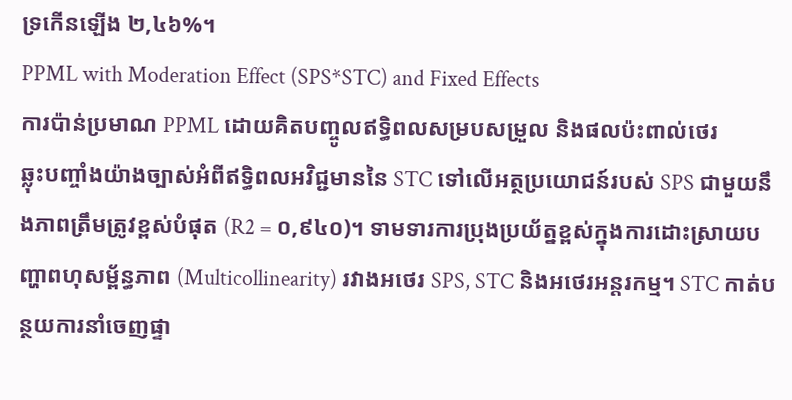ទ្រកើនឡើង ២,៤៦%។
PPML with Moderation Effect (SPS*STC) and Fixed Effects
ការប៉ាន់ប្រមាណ PPML ដោយគិតបញ្ចូលឥទ្ធិពលសម្របសម្រួល និងផលប៉ះពាល់ថេរ
ឆ្លុះបញ្ចាំងយ៉ាងច្បាស់អំពីឥទ្ធិពលអវិជ្ជមាននៃ STC ទៅលើអត្ថប្រយោជន៍របស់ SPS ជាមួយនឹងភាពត្រឹមត្រូវខ្ពស់បំផុត (R2 = ០,៩៤០)។ ទាមទារការប្រុងប្រយ័ត្នខ្ពស់ក្នុងការដោះស្រាយបញ្ហាពហុសម្ព័ន្ធភាព (Multicollinearity) រវាងអថេរ SPS, STC និងអថេរអន្តរកម្ម។ STC កាត់បន្ថយការនាំចេញផ្ទា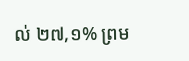ល់ ២៧,១% ព្រម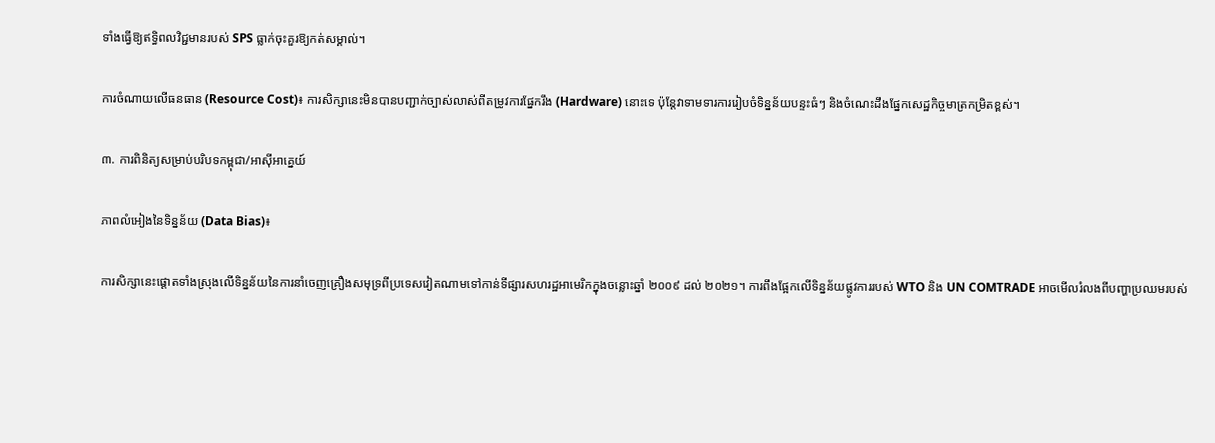ទាំងធ្វើឱ្យឥទ្ធិពលវិជ្ជមានរបស់ SPS ធ្លាក់ចុះគួរឱ្យកត់សម្គាល់។

ការចំណាយលើធនធាន (Resource Cost)៖ ការសិក្សានេះមិនបានបញ្ជាក់ច្បាស់លាស់ពីតម្រូវការផ្នែករឹង (Hardware) នោះទេ ប៉ុន្តែវាទាមទារការរៀបចំទិន្នន័យបន្ទះធំៗ និងចំណេះដឹងផ្នែកសេដ្ឋកិច្ចមាត្រកម្រិតខ្ពស់។

៣. ការពិនិត្យសម្រាប់បរិបទកម្ពុជា/អាស៊ីអាគ្នេយ៍

ភាពលំអៀងនៃទិន្នន័យ (Data Bias)៖

ការសិក្សានេះផ្តោតទាំងស្រុងលើទិន្នន័យនៃការនាំចេញគ្រឿងសមុទ្រពីប្រទេសវៀតណាមទៅកាន់ទីផ្សារសហរដ្ឋអាមេរិកក្នុងចន្លោះឆ្នាំ ២០០៩ ដល់ ២០២១។ ការពឹងផ្អែកលើទិន្នន័យផ្លូវការរបស់ WTO និង UN COMTRADE អាចមើលរំលងពីបញ្ហាប្រឈមរបស់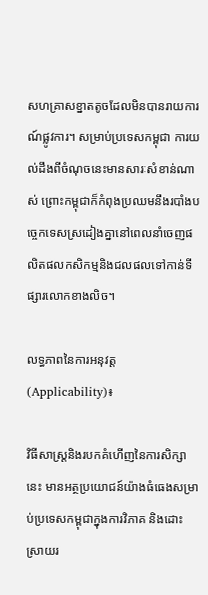សហគ្រាសខ្នាតតូចដែលមិនបានរាយការណ៍ផ្លូវការ។ សម្រាប់ប្រទេសកម្ពុជា ការយល់ដឹងពីចំណុចនេះមានសារៈសំខាន់ណាស់ ព្រោះកម្ពុជាក៏កំពុងប្រឈមនឹងរបាំងបច្ចេកទេសស្រដៀងគ្នានៅពេលនាំចេញផលិតផលកសិកម្មនិងជលផលទៅកាន់ទីផ្សារលោកខាងលិច។

លទ្ធភាពនៃការអនុវត្ត (Applicability)៖

វិធីសាស្ត្រនិងរបកគំហើញនៃការសិក្សានេះ មានអត្ថប្រយោជន៍យ៉ាងធំធេងសម្រាប់ប្រទេសកម្ពុជាក្នុងការវិភាគ និងដោះស្រាយរ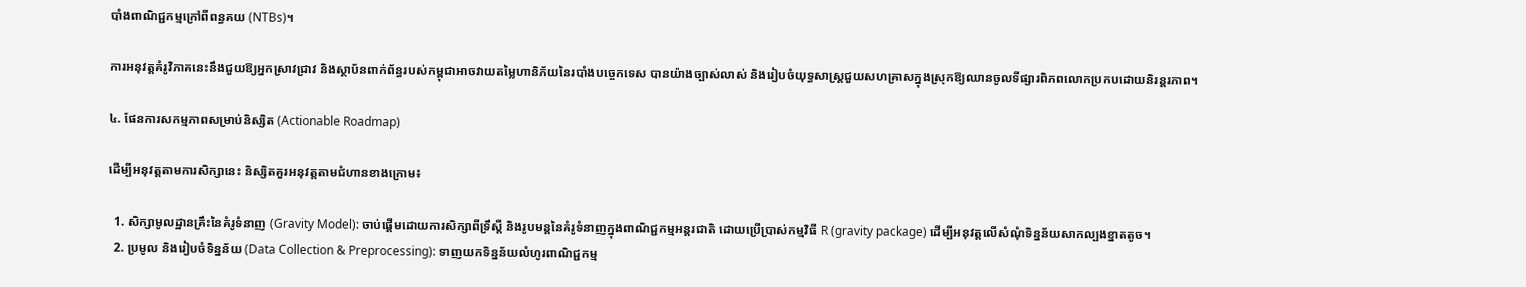បាំងពាណិជ្ជកម្មក្រៅពីពន្ធគយ (NTBs)។

ការអនុវត្តគំរូវិភាគនេះនឹងជួយឱ្យអ្នកស្រាវជ្រាវ និងស្ថាប័នពាក់ព័ន្ធរបស់កម្ពុជាអាចវាយតម្លៃហានិភ័យនៃរបាំងបច្ចេកទេស បានយ៉ាងច្បាស់លាស់ និងរៀបចំយុទ្ធសាស្ត្រជួយសហគ្រាសក្នុងស្រុកឱ្យឈានចូលទីផ្សារពិភពលោកប្រកបដោយនិរន្តរភាព។

៤. ផែនការសកម្មភាពសម្រាប់និស្សិត (Actionable Roadmap)

ដើម្បីអនុវត្តតាមការសិក្សានេះ និស្សិតគួរអនុវត្តតាមជំហានខាងក្រោម៖

  1. សិក្សាមូលដ្ឋានគ្រឹះនៃគំរូទំនាញ (Gravity Model): ចាប់ផ្តើមដោយការសិក្សាពីទ្រឹស្តី និងរូបមន្តនៃគំរូទំនាញក្នុងពាណិជ្ជកម្មអន្តរជាតិ ដោយប្រើប្រាស់កម្មវិធី R (gravity package) ដើម្បីអនុវត្តលើសំណុំទិន្នន័យសាកល្បងខ្នាតតូច។
  2. ប្រមូល និងរៀបចំទិន្នន័យ (Data Collection & Preprocessing): ទាញយកទិន្នន័យលំហូរពាណិជ្ជកម្ម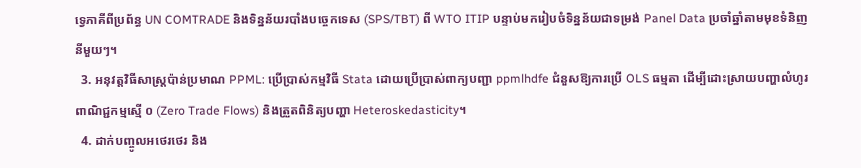ទ្វេភាគីពីប្រព័ន្ធ UN COMTRADE និងទិន្នន័យរបាំងបច្ចេកទេស (SPS/TBT) ពី WTO ITIP បន្ទាប់មករៀបចំទិន្នន័យជាទម្រង់ Panel Data ប្រចាំឆ្នាំតាមមុខទំនិញនីមួយៗ។
  3. អនុវត្តវិធីសាស្ត្រប៉ាន់ប្រមាណ PPML: ប្រើប្រាស់កម្មវិធី Stata ដោយប្រើប្រាស់ពាក្យបញ្ជា ppmlhdfe ជំនួសឱ្យការប្រើ OLS ធម្មតា ដើម្បីដោះស្រាយបញ្ហាលំហូរពាណិជ្ជកម្មស្មើ ០ (Zero Trade Flows) និងត្រួតពិនិត្យបញ្ហា Heteroskedasticity។
  4. ដាក់បញ្ចូលអថេរថេរ និង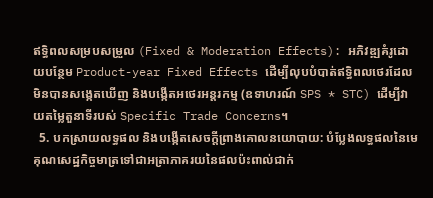ឥទ្ធិពលសម្របសម្រួល (Fixed & Moderation Effects): អភិវឌ្ឍគំរូដោយបន្ថែម Product-year Fixed Effects ដើម្បីលុបបំបាត់ឥទ្ធិពលថេរដែលមិនបានសង្កេតឃើញ និងបង្កើតអថេរអន្តរកម្ម (ឧទាហរណ៍ SPS * STC) ដើម្បីវាយតម្លៃតួនាទីរបស់ Specific Trade Concerns។
  5. បកស្រាយលទ្ធផល និងបង្កើតសេចក្តីព្រាងគោលនយោបាយ: បំប្លែងលទ្ធផលនៃមេគុណសេដ្ឋកិច្ចមាត្រទៅជាអត្រាភាគរយនៃផលប៉ះពាល់ជាក់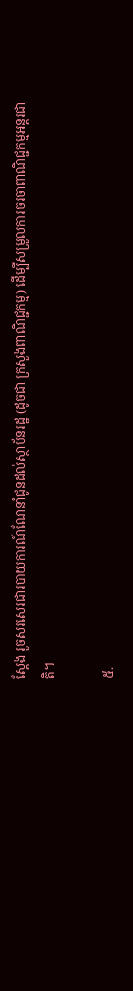ស្តែង រួចសរសេរជារបាយការណ៍ណែនាំជូនដល់ស្ថាប័នរដ្ឋ (ដូចជា ក្រសួងពាណិជ្ជកម្ម) ដើម្បីសម្រួលការចរចាពាណិជ្ជកម្មអន្តរជាតិ។

៥.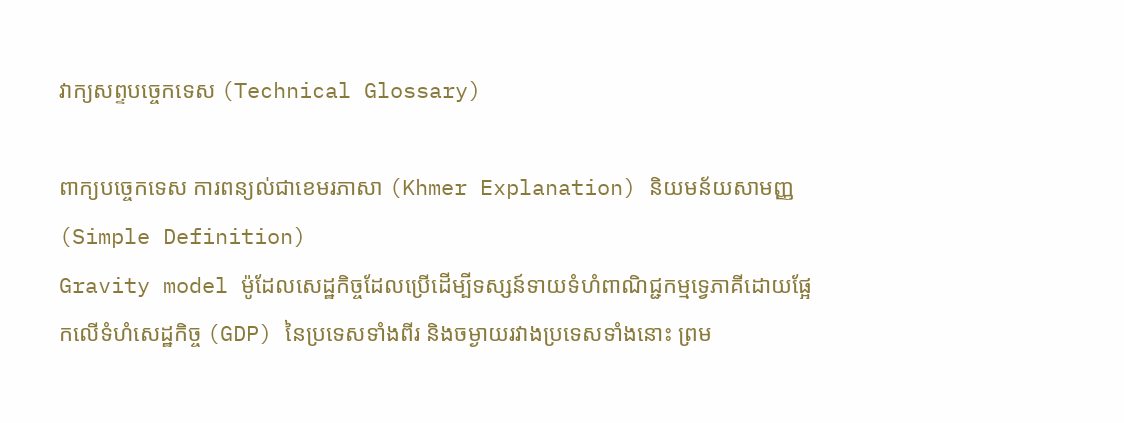វាក្យសព្ទបច្ចេកទេស (Technical Glossary)

ពាក្យបច្ចេកទេស ការពន្យល់ជាខេមរភាសា (Khmer Explanation) និយមន័យសាមញ្ញ (Simple Definition)
Gravity model ម៉ូដែលសេដ្ឋកិច្ចដែលប្រើដើម្បីទស្សន៍ទាយទំហំពាណិជ្ជកម្មទ្វេភាគីដោយផ្អែកលើទំហំសេដ្ឋកិច្ច (GDP) នៃប្រទេសទាំងពីរ និងចម្ងាយរវាងប្រទេសទាំងនោះ ព្រម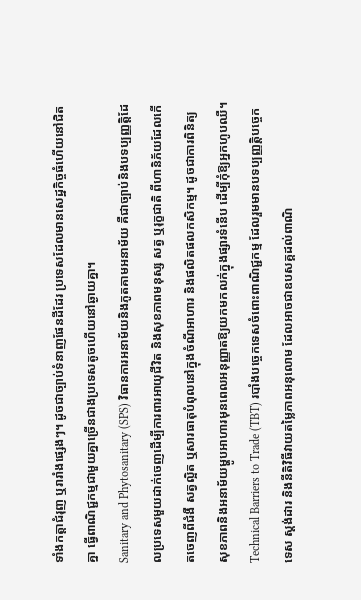ទាំងកត្តាជំរុញ ឬរារាំងផ្សេងៗ។ ដូចជាច្បាប់ទំនាញផែនដីដែរ ប្រទេសដែលមានសេដ្ឋកិច្ចធំហើយនៅជិតគ្នា ធ្វើពាណិជ្ជកម្មជាមួយគ្នាច្រើនជាងប្រទេសតូចហើយនៅឆ្ងាយគ្នា។
Sanitary and Phytosanitary (SPS) វិធានការអនាម័យនិងភូតគាមអនាម័យ គឺជាច្បាប់និងបទប្បញ្ញត្តិដែលប្រទេសមួយដាក់ចេញដើម្បីការពារអាយុជីវិត និងសុខភាពមនុស្ស សត្វ ឬរុក្ខជាតិ ពីហានិភ័យដែលកើតចេញពីជំងឺ សត្វល្អិត ឬសារធាតុបំពុលនៅក្នុងចំណីអាហារ និងផលិតផលកសិកម្ម។ ដូចជាការពិនិត្យសុខភាពនិងអនាម័យម្ហូបអាហារមុនពេលអនុញ្ញាតឱ្យយកមកលក់ក្នុងផ្សារទំនើប ដើម្បីកុំឱ្យអ្នកហូបឈឺ។
Technical Barriers to Trade (TBT) របាំងបច្ចេកទេសចំពោះពាណិជ្ជកម្ម ដែលរួមមានបទប្បញ្ញត្តិបច្ចេកទេស ស្ដង់ដារ និងនីតិវិធីវាយតម្លៃភាពអនុលោម ដែលអាចជាឧបសគ្គដល់ពាណិ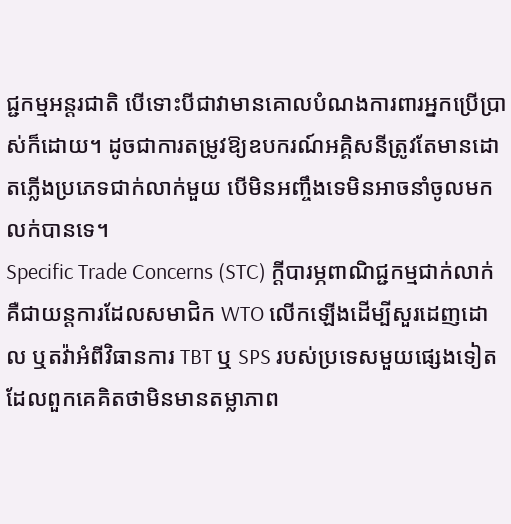ជ្ជកម្មអន្តរជាតិ បើទោះបីជាវាមានគោលបំណងការពារអ្នកប្រើប្រាស់ក៏ដោយ។ ដូចជាការតម្រូវឱ្យឧបករណ៍អគ្គិសនីត្រូវតែមានដោតភ្លើងប្រភេទជាក់លាក់មួយ បើមិនអញ្ចឹងទេមិនអាចនាំចូលមកលក់បានទេ។
Specific Trade Concerns (STC) ក្តីបារម្ភពាណិជ្ជកម្មជាក់លាក់ គឺជាយន្តការដែលសមាជិក WTO លើកឡើងដើម្បីសួរដេញដោល ឬតវ៉ាអំពីវិធានការ TBT ឬ SPS របស់ប្រទេសមួយផ្សេងទៀត ដែលពួកគេគិតថាមិនមានតម្លាភាព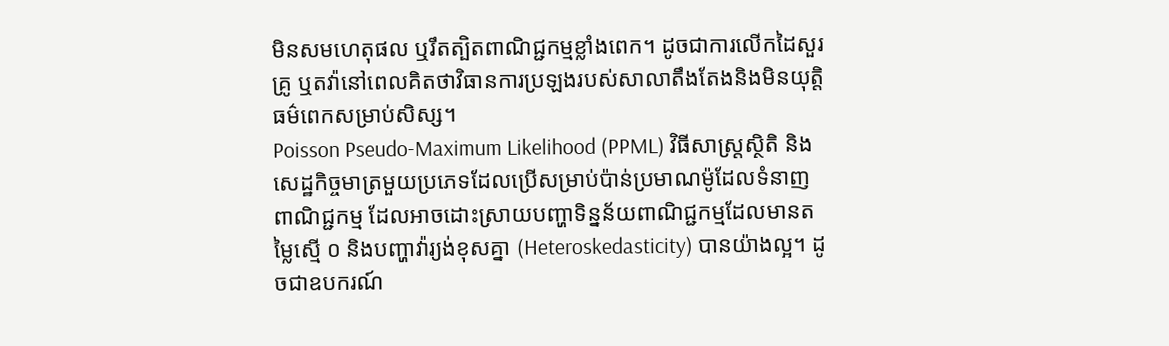មិនសមហេតុផល ឬរឹតត្បិតពាណិជ្ជកម្មខ្លាំងពេក។ ដូចជាការលើកដៃសួរគ្រូ ឬតវ៉ានៅពេលគិតថាវិធានការប្រឡងរបស់សាលាតឹងតែងនិងមិនយុត្តិធម៌ពេកសម្រាប់សិស្ស។
Poisson Pseudo-Maximum Likelihood (PPML) វិធីសាស្ត្រស្ថិតិ និងសេដ្ឋកិច្ចមាត្រមួយប្រភេទដែលប្រើសម្រាប់ប៉ាន់ប្រមាណម៉ូដែលទំនាញពាណិជ្ជកម្ម ដែលអាចដោះស្រាយបញ្ហាទិន្នន័យពាណិជ្ជកម្មដែលមានតម្លៃស្មើ ០ និងបញ្ហាវ៉ារ្យង់ខុសគ្នា (Heteroskedasticity) បានយ៉ាងល្អ។ ដូចជាឧបករណ៍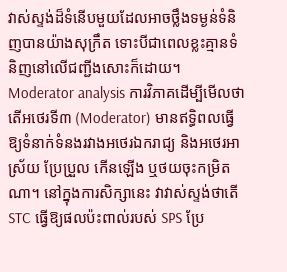វាស់ស្ទង់ដ៏ទំនើបមួយដែលអាចថ្លឹងទម្ងន់ទំនិញបានយ៉ាងសុក្រឹត ទោះបីជាពេលខ្លះគ្មានទំនិញនៅលើជញ្ជីងសោះក៏ដោយ។
Moderator analysis ការវិភាគដើម្បីមើលថាតើអថេរទី៣ (Moderator) មានឥទ្ធិពលធ្វើឱ្យទំនាក់ទំនងរវាងអថេរឯករាជ្យ និងអថេរអាស្រ័យ ប្រែប្រួល កើនឡើង ឬថយចុះកម្រិតណា។ នៅក្នុងការសិក្សានេះ វាវាស់ស្ទង់ថាតើ STC ធ្វើឱ្យផលប៉ះពាល់របស់ SPS ប្រែ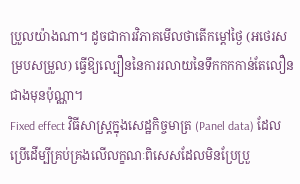ប្រួលយ៉ាងណា។ ដូចជាការវិភាគមើលថាតើកម្ដៅថ្ងៃ (អថេរសម្របសម្រួល) ធ្វើឱ្យល្បឿននៃការរលាយនៃទឹកកកកាន់តែលឿនជាងមុនប៉ុណ្ណា។
Fixed effect វិធីសាស្ត្រក្នុងសេដ្ឋកិច្ចមាត្រ (Panel data) ដែលប្រើដើម្បីគ្រប់គ្រងលើលក្ខណៈពិសេសដែលមិនប្រែប្រួ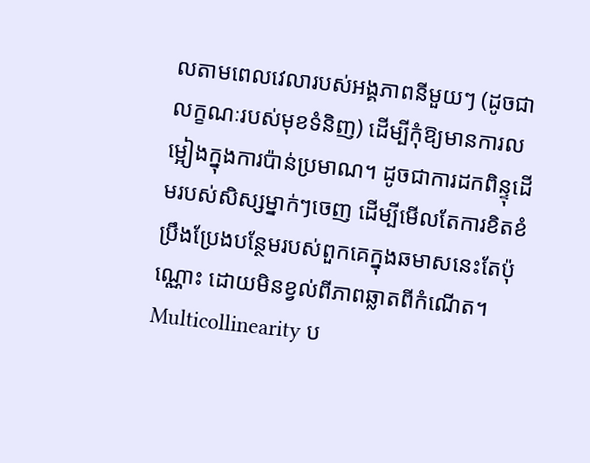លតាមពេលវេលារបស់អង្គភាពនីមួយៗ (ដូចជាលក្ខណៈរបស់មុខទំនិញ) ដើម្បីកុំឱ្យមានការលម្អៀងក្នុងការប៉ាន់ប្រមាណ។ ដូចជាការដកពិន្ទុដើមរបស់សិស្សម្នាក់ៗចេញ ដើម្បីមើលតែការខិតខំប្រឹងប្រែងបន្ថែមរបស់ពួកគេក្នុងឆមាសនេះតែប៉ុណ្ណោះ ដោយមិនខ្វល់ពីភាពឆ្លាតពីកំណើត។
Multicollinearity ប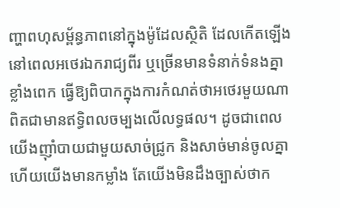ញ្ហាពហុសម្ព័ន្ធភាពនៅក្នុងម៉ូដែលស្ថិតិ ដែលកើតឡើងនៅពេលអថេរឯករាជ្យពីរ ឬច្រើនមានទំនាក់ទំនងគ្នាខ្លាំងពេក ធ្វើឱ្យពិបាកក្នុងការកំណត់ថាអថេរមួយណាពិតជាមានឥទ្ធិពលចម្បងលើលទ្ធផល។ ដូចជាពេលយើងញ៉ាំបាយជាមួយសាច់ជ្រូក និងសាច់មាន់ចូលគ្នា ហើយយើងមានកម្លាំង តែយើងមិនដឹងច្បាស់ថាក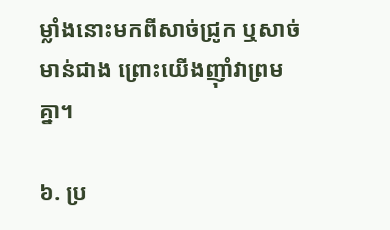ម្លាំងនោះមកពីសាច់ជ្រូក ឬសាច់មាន់ជាង ព្រោះយើងញ៉ាំវាព្រមគ្នា។

៦. ប្រ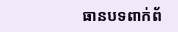ធានបទពាក់ព័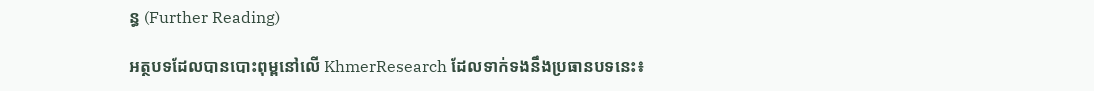ន្ធ (Further Reading)

អត្ថបទដែលបានបោះពុម្ពនៅលើ KhmerResearch ដែលទាក់ទងនឹងប្រធានបទនេះ៖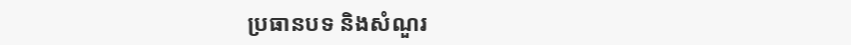ប្រធានបទ និងសំណួរ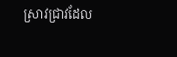ស្រាវជ្រាវដែល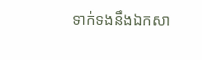ទាក់ទងនឹងឯកសា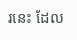រនេះ ដែល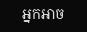អ្នកអាច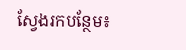ស្វែងរកបន្ថែម៖